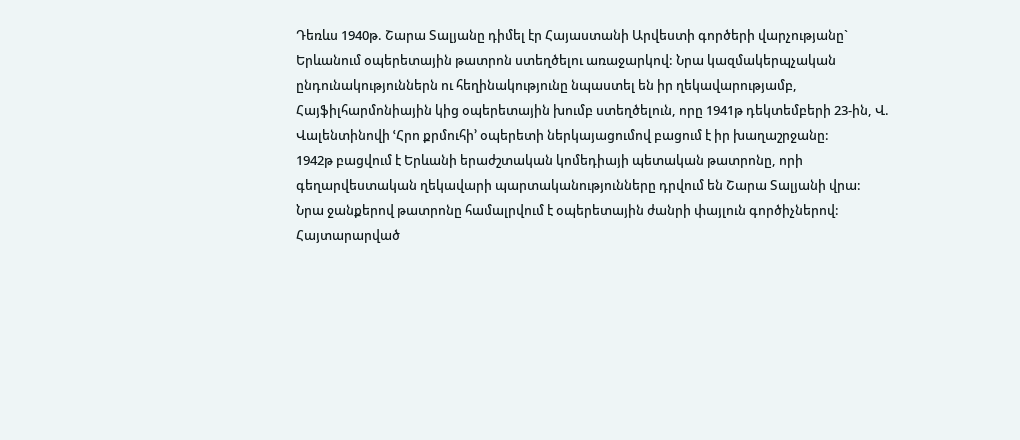Դեռևս 1940թ. Շարա Տալյանը դիմել էր Հայաստանի Արվեստի գործերի վարչությանը` Երևանում օպերետային թատրոն ստեղծելու առաջարկով: Նրա կազմակերպչական ընդունակություններն ու հեղինակությունը նպաստել են իր ղեկավարությամբ, Հայֆիլհարմոնիային կից օպերետային խումբ ստեղծելուն, որը 1941թ դեկտեմբերի 23-ին, Վ. Վալենտինովի ՙՀրո քրմուհի՚ օպերետի ներկայացումով բացում է իր խաղաշրջանը:
1942թ բացվում է Երևանի երաժշտական կոմեդիայի պետական թատրոնը, որի գեղարվեստական ղեկավարի պարտականությունները դրվում են Շարա Տալյանի վրա:
Նրա ջանքերով թատրոնը համալրվում է օպերետային ժանրի փայլուն գործիչներով:
Հայտարարված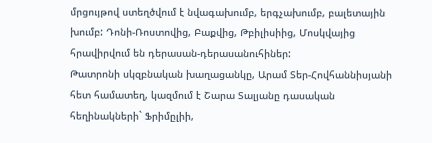մրցույթով ստեղծվում է նվագախումբ, երգչախումբ, բալետային խումբ: Դոնի-Ռոստովից, Բաքվից, Թբիլիսիից, Մոսկվայից հրավիրվում են դերասան-դերասանուհիներ:
Թատրոնի սկզբնական խաղացանկը, Արամ Տեր-Հովհաննիսյանի հետ համատեղ, կազմում է Շարա Տալյանը դասական հեղինակների` Ֆրիմըլիի,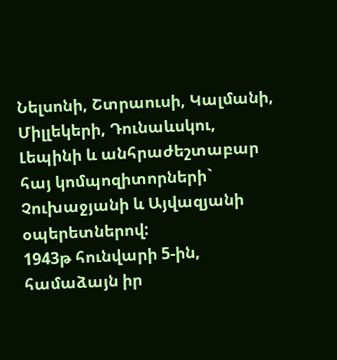Նելսոնի, Շտրաուսի, Կալմանի, Միլլեկերի, Դունաևսկու, Լեպինի և անհրաժեշտաբար հայ կոմպոզիտորների` Չուխաջյանի և Այվազյանի օպերետներով:
1943թ հունվարի 5-ին, համաձայն իր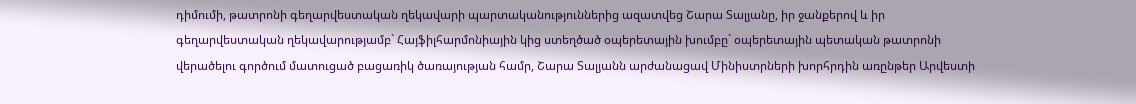դիմումի, թատրոնի գեղարվեստական ղեկավարի պարտականություններից ազատվեց Շարա Տալյանը, իր ջանքերով և իր գեղարվեստական ղեկավարությամբ` Հայֆիլհարմոնիային կից ստեղծած օպերետային խումբը` օպերետային պետական թատրոնի վերածելու գործում մատուցած բացառիկ ծառայության համր, Շարա Տալյանն արժանացավ Մինիստրների խորհրդին առընթեր Արվեստի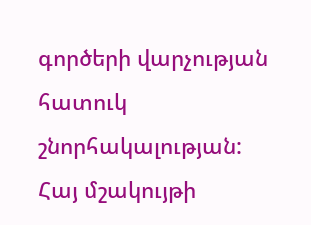գործերի վարչության հատուկ շնորհակալության:
Հայ մշակույթի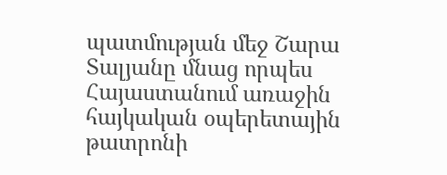պատմության մեջ Շարա Տալյանը մնաց որպես Հայաստանում առաջին հայկական օպերետային թատրոնի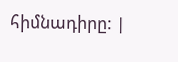հիմնադիրը: |